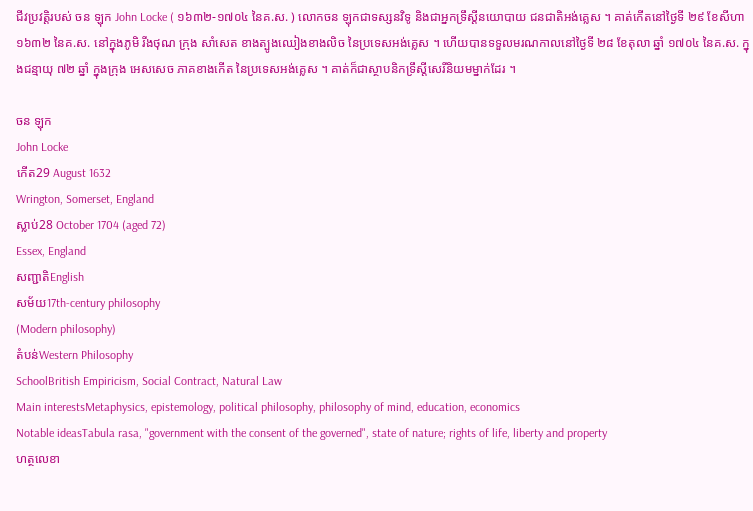ជីវប្រវត្តិរបស់ ចន ឡុក John Locke ( ១៦៣២-១៧០៤ នៃគ.ស. ) លោកចន ឡុកជាទស្សនវិទូ និងជាអ្នកទ្រឹស្តីនយោបាយ ជនជាតិអង់គ្លេស ។ គាត់កើតនៅថ្ងៃទី ២៩ ខែសីហា ១៦៣២ នៃគ.ស. នៅក្នុងភូមិ រីងថុណ ក្រុង សាំសេត ខាងត្បូងឈៀងខាងលិច នៃប្រទេសអង់គ្លេស ។ ហើយបានទទួលមរណកាលនៅថ្ងៃទី ២៨ ខែតុលា ឆ្នាំ ១៧០៤ នៃគ.ស. ក្នុងជន្មាយុ ៧២ ឆ្នាំ ក្នុងក្រុង អេសសេច ភាគខាងកើត នៃប្រទេសអង់គ្លេស ។ គាត់ក៏ជាស្ថាបនិកទ្រឹស្តីសេរីនិយមម្នាក់ដែរ ។

ចន ឡុក
John Locke
កើត29 August 1632
Wrington, Somerset, England
ស្លាប់28 October 1704 (aged 72)
Essex, England
សញ្ជាតិEnglish
សម័យ17th-century philosophy
(Modern philosophy)
តំបន់Western Philosophy
SchoolBritish Empiricism, Social Contract, Natural Law
Main interestsMetaphysics, epistemology, political philosophy, philosophy of mind, education, economics
Notable ideasTabula rasa, "government with the consent of the governed", state of nature; rights of life, liberty and property
ហត្ថលេខា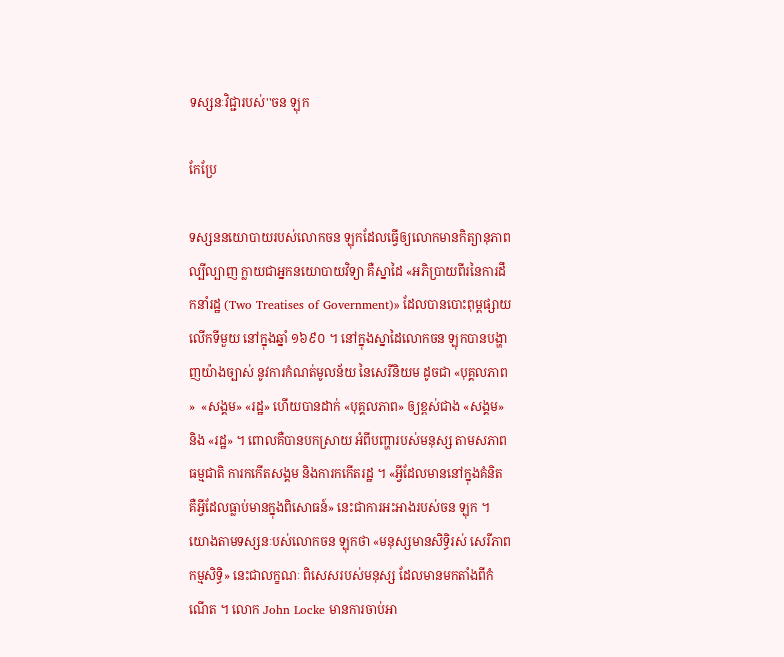ទស្សនៈវិជ្ជារបស់''ចន ឡុក

កែប្រែ

ទស្សននយោបាយរបស់លោកចន ឡុកដែលធ្វើឲ្យលោកមានកិត្យានុភាពល្បីល្បាញ ក្លាយជាអ្នកនយោបាយវិទ្យា គឺស្នាដៃ «អភិប្រាយពីរនៃការដឹកនាំរដ្ឋ (Two Treatises of Government)» ដែលបានបោះពុម្ពផ្សាយលើកទីមួយ នៅក្នុងឆ្នាំ ១៦៩០ ។ នៅក្នុងស្នាដៃលោកចន ឡុកបានបង្ហាញយ៉ាងច្បាស់ នូវការកំណត់មូលន័យ នៃសេរីនិយម ដូចជា «បុគ្គលភាព»  «សង្គម» «រដ្ឋ» ហើយបានដាក់ «បុគ្គលភាព» ឲ្យខ្ពស់ជាង «សង្គម» និង «រដ្ឋ» ។ ពោលគឺបានបកស្រាយ អំពីបញ្ហារបស់មនុស្ស តាមសភាពធម្មជាតិ ការកកើតសង្គម និងការកកើតរដ្ឋ ។ «អ្វីដែលមាននៅក្នុងគំនិត គឺអ្វីដែលធ្លាប់មានក្នុងពិសោធន៍» នេះជាការអះអាងរបស់ចន ឡុក ។ យោងតាមទស្សនៈបស់លោកចន ឡុកថា «មនុស្សមានសិទ្ធិរស់ សេរីភាព កម្មសិទ្ធិ» នេះជាលក្ខណៈ ពិសេសរបស់មនុស្ស ដែលមានមកតាំងពីកំណើត ។ លោក John Locke មានការចាប់អា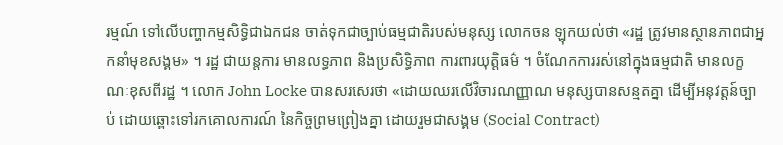រម្មណ៍ ទៅលើបញ្ហាកម្មសិទ្ធិជាឯកជន ចាត់ទុកជាច្បាប់ធម្មជាតិរបស់មនុស្ស លោកចន ឡុកយល់ថា «រដ្ឋ ត្រូវមានស្ថានភាពជាអ្នកនាំមុខសង្គម» ។ រដ្ឋ ជាយន្តការ មានលទ្ធភាព និងប្រសិទ្ធិភាព ការពារយុត្តិធម៌ ។ ចំណែកការរស់នៅក្នុងធម្មជាតិ មានលក្ខណៈខុសពីរដ្ឋ ។ លោក John Locke បានសរសេរថា «ដោយឈរលើវិចារណញ្ញាណ មនុស្សបានសន្មតគ្នា ដើម្បីអនុវត្តន៍ច្បាប់ ដោយឆ្ពោះទៅរកគោលការណ៍ នៃកិច្ចព្រមព្រៀងគ្នា ដោយរួមជាសង្គម (Social Contract)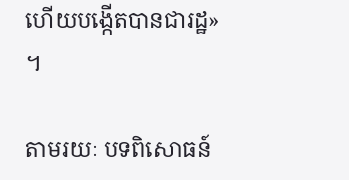ហើយបង្កើតបានជារដ្ឋ» ។

តាមរយៈ បទពិសោធន៍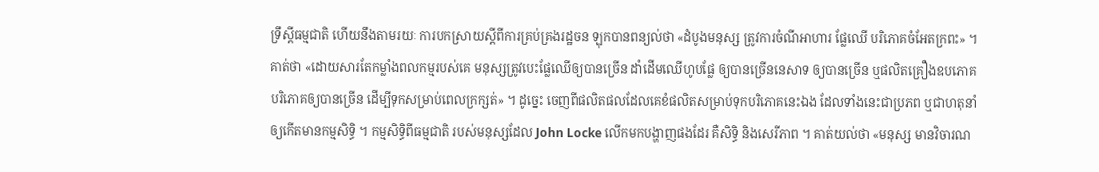ទ្រឹស្តីធម្មជាតិ ហើយនឹងតាមរយៈ ការបកស្រាយស្តីពីការគ្រប់គ្រងរដ្ឋចន ឡុកបានពន្យល់ថា «ដំបូងមនុស្ស ត្រូវការចំណីអាហារ ផ្លែឈើ បរិភោគចំអែតក្រពះ» ។ គាត់ថា «ដោយសារតែកម្លាំងពលកម្មរបស់គេ មនុស្សត្រូវបេះផ្លែឈើឲ្យបានច្រើន ដាំដើមឈើហូបផ្លែ ឲ្យបានច្រើននេសាទ ឲ្យបានច្រើន ឬផលិតគ្រឿងឧបភោគបរិភោគឲ្យបានច្រើន ដើម្បីទុកសម្រាប់ពេលក្រក្សត់» ។ ដូច្នេះ ចេញពីផលិតផលដែលគេខំផលិតសម្រាប់ទុកបរិភោគនេះឯង ដែលទាំងនេះជាប្រភព ឬជាហតុនាំឲ្យកើតមានកម្មសិទ្ធិ ។ កម្មសិទ្ធិពីធម្មជាតិ របស់មនុស្សដែល John Locke លើកមកបង្ហាញផងដែរ គឺសិទ្ធិ និងសេរីភាព ។ គាត់យល់ថា «មនុស្ស មានវិចារណ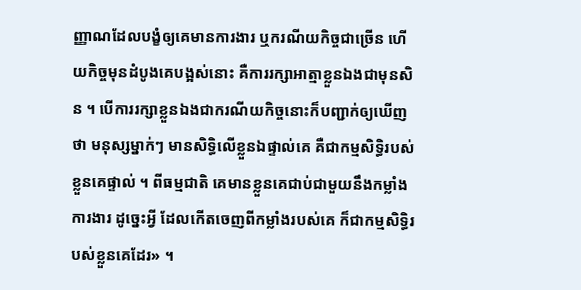ញ្ញាណដែលបង្ខំឲ្យគេមានការងារ ឬករណីយកិច្ចជាច្រើន ហើយកិច្ចមុនដំបូងគេបង្អស់នោះ គឺការរក្សាអាត្មាខ្លួនឯងជាមុនសិន ។ បើការរក្សាខ្លួនឯងជាករណីយកិច្ចនោះក៏បញ្ជាក់ឲ្យឃើញថា មនុស្សម្នាក់ៗ មានសិទ្ធិលើខ្លួនឯផ្ទាល់គេ គឺជាកម្មសិទ្ធិរបស់ខ្លួនគេផ្ទាល់ ។ ពីធម្មជាតិ គេមានខ្លួនគេជាប់ជាមួយនឹងកម្លាំងការងារ ដូច្នេះអ្វី ដែលកើតចេញពីកម្លាំងរបស់គេ ក៏ជាកម្មសិទ្ធិរបស់ខ្លួនគេដែរ» ។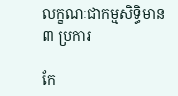លក្ខណៈជាកម្មសិទ្ធិមាន ៣ ប្រការ

កែ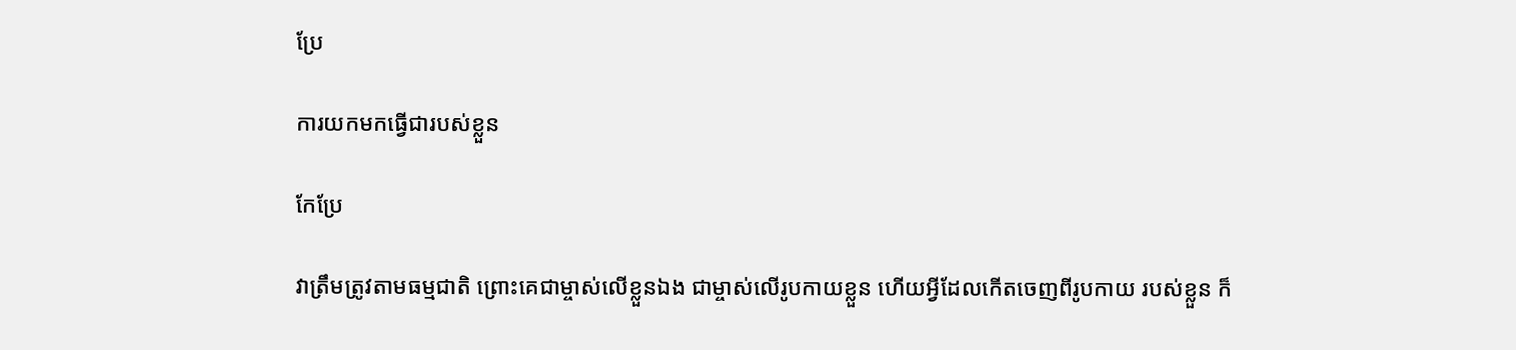ប្រែ

ការយកមកធ្វើជារបស់ខ្លួន

កែប្រែ

វាត្រឹមត្រូវតាមធម្មជាតិ ព្រោះគេជាម្ចាស់លើខ្លួនឯង ជាម្ចាស់លើរូបកាយខ្លួន ហើយអ្វីដែលកើតចេញពីរូបកាយ របស់ខ្លួន ក៏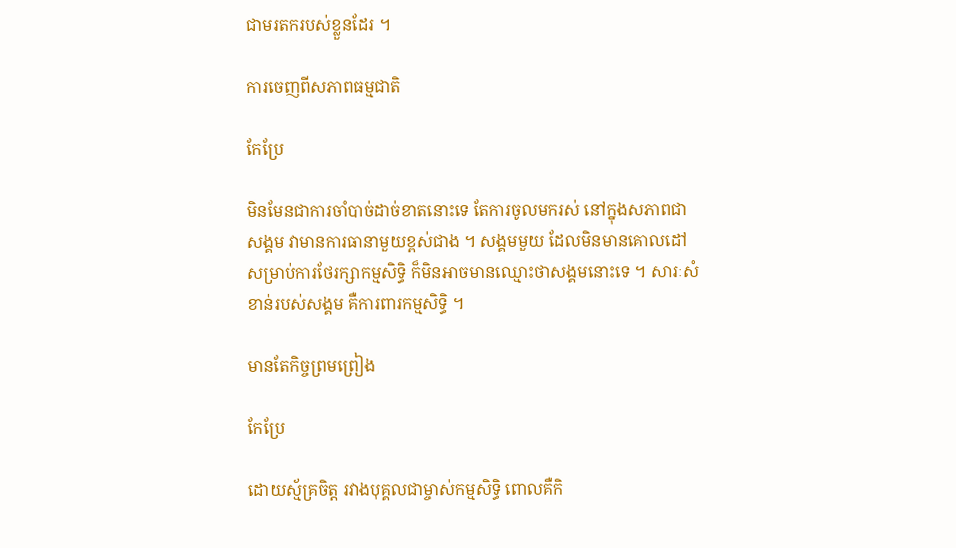ជាមរតករបស់ខ្លួនដែរ ។

ការចេញពីសភាពធម្មជាតិ

កែប្រែ

មិនមែនជាការចាំបាច់ដាច់ខាតនោះទេ តែការចូលមករស់ នៅក្នុងសភាពជាសង្គម វាមានការធានាមួយខ្ពស់ជាង ។ សង្គមមួយ ដែលមិនមានគោលដៅ សម្រាប់ការថែរក្សាកម្មសិទ្ធិ ក៏មិនអាចមានឈ្មោះថាសង្គមនោះទេ ។ សារៈសំខាន់របស់សង្គម គឺការពារកម្មសិទ្ធិ ។

មានតែកិច្ចព្រមព្រៀង

កែប្រែ

ដោយស្ម័គ្រចិត្ត រវាងបុគ្គលជាម្ចាស់កម្មសិទ្ធិ ពោលគឺកិ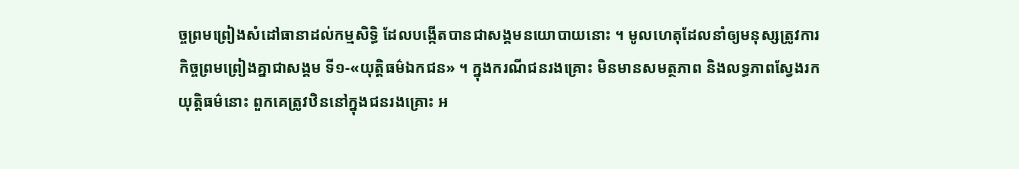ច្ចព្រមព្រៀងសំដៅធានាដល់កម្មសិទ្ធិ ដែលបង្កើតបានជាសង្គមនយោបាយនោះ ។ មូលហេតុដែលនាំឲ្យមនុស្សត្រូវការកិច្ចព្រមព្រៀងគ្នាជាសង្គម ទី១-«យុត្តិធម៌ឯកជន» ។ ក្នុងករណីជនរងគ្រោះ មិនមានសមត្ថភាព និងលទ្ធភាពស្វែងរកយុត្តិធម៌នោះ ពួកគេត្រូវឋិននៅក្នុងជនរងគ្រោះ អ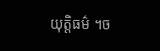យុត្តិធម៌ ។ច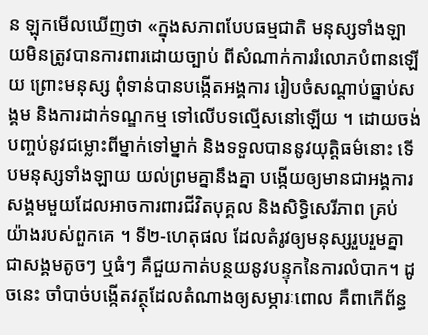ន ឡុកមើលឃើញថា «ក្នុងសភាពបែបធម្មជាតិ មនុស្សទាំងឡាយមិនត្រូវបានការពារដោយច្បាប់ ពីសំណាក់ការរំលោភបំពានឡើយ ព្រោះមនុស្ស ពុំទាន់បានបង្កើតអង្គការ រៀបចំសណ្តាប់ធ្នាប់សង្គម និងការដាក់ទណ្ឌកម្ម ទៅលើបទល្មើសនៅឡើយ ។ ដោយចង់បញ្ចប់នូវជម្លោះពីម្នាក់ទៅម្នាក់ និងទទួលបាននូវយុត្តិធម៌នោះ ទើបមនុស្សទាំងឡាយ យល់ព្រមគ្នានឹងគ្នា បង្កើយឲ្យមានជាអង្គការសង្គមមួយដែលអាចការពារជីវិតបុគ្គល និងសិទ្ធិសេរីភាព គ្រប់យ៉ាងរបស់ពួកគេ ។ ទី២-ហេតុផល ដែលតំរូវឲ្យមនុស្សរួបរួមគ្នា ជាសង្គមតូចៗ ឬធំៗ គឺជួយកាត់បន្ថយនូវបន្ទុកនៃការលំបាក។ ដូចនេះ ចាំបាច់បង្កើតវត្ថុដែលតំណាងឲ្យសម្ភារៈពោល គឺពាកើព័ន្ធ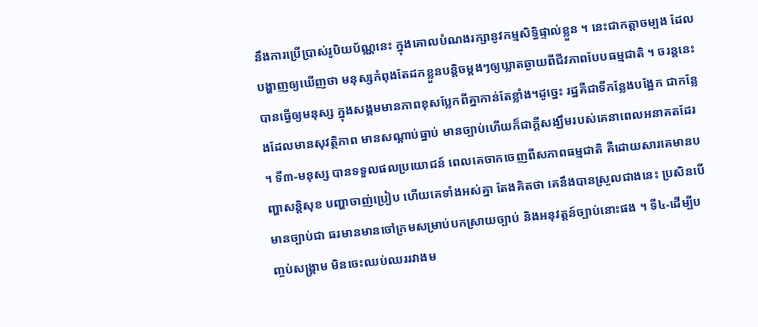នឹងការប្រើប្រាស់រូបិយប័ណ្ណនេះ ក្នុងគោលបំណងរក្សានូវកម្មសិទ្ធិផ្ទាល់ខ្លួន ។ នេះជាកត្តាចម្បង ដែលបង្ហាញឲ្យឃើញថា មនុស្សកំពុងតែដកខ្លួនបន្តិចម្តងៗឲ្យឃ្លាតឆ្ងាយពីជីវភាពបែបធម្មជាតិ ។ ចរន្តនេះ បានធ្វើឲ្យមនុស្ស ក្នុងសង្គមមានភាពខុសប្លែកពីគ្នាកាន់តែខ្លាំង។ដូច្នេះ រដ្ឋគឺជាទីកន្លែងបង្អែក ជាកន្លែងដែលមានសុវត្ថិភាព មានសណ្តាប់ធ្នាប់ មានច្បាប់ហើយក៏ជាក្តីសង្ឃឹមរបស់គេនាពេលអនាគតដែរ ។ ទី៣-មនុស្ស បានទទួលផលប្រយោជន៍ ពេលគេចាកចេញពីសភាពធម្មជាតិ គឺដោយសារគេមានបញ្ហាសន្តិសុខ បញ្ហាចាញ់ប្រៀប ហើយគេទាំងអស់គ្នា តែងគិតថា គេនឹងបានស្រួលជាងនេះ ប្រសិនបើមានច្បាប់ជា ធរមានមានចៅក្រមសម្រាប់បកស្រាយច្បាប់ និងអនុវត្តន៍ច្បាប់នោះផង ។ ទី៤-ដើម្បីបញ្ចប់សង្រ្គាម មិនចេះឈប់ឈររវាងម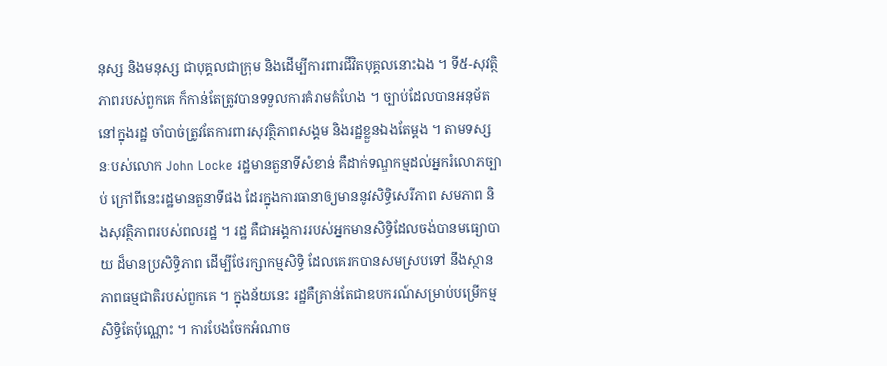នុស្ស និងមនុស្ស ជាបុគ្គលជាក្រុម និងដើម្បីការពារជីវិតបុគ្គលនោះឯង ។ ទី៥-សុវត្ថិភាពរបស់ពួកគេ ក៏កាន់តែត្រូវបានទទួលការគំរាមគំហែង ។ ច្បាប់ដែលបានអនុម័តនៅក្នុងរដ្ឋ ចាំបាច់ត្រូវតែការពារសុវត្ថិភាពសង្គម និងរដ្ឋខ្លួនឯងតែម្តង ។ តាមទស្សនៈបស់លោក John Locke រដ្ឋមានតួនាទីសំខាន់ គឺដាក់ទណ្ឌកម្មដល់អ្នករំលោភច្បាប់ ក្រៅពីនេះរដ្ឋមានតួនាទីផង ដែរក្នុងការធានាឲ្យមាននូវសិទ្ធិសេរីភាព សមភាព និងសុវត្ថិភាពរបស់ពលរដ្ឋ ។ រដ្ឋ គឺជាអង្គការរបស់អ្នកមានសិទ្ធិដែលចង់បានមធ្យោបាយ ដ៏មានប្រសិទ្ធិភាព ដើម្បីថែរក្សាកម្មសិទ្ធិ ដែលគេរកបានសមស្របទៅ នឹងស្ថានភាពធម្មជាតិរបស់ពួកគេ ។ ក្នុងន័យនេះ រដ្ឋគឺគ្រាន់តែជាឧបករណ៍សម្រាប់បម្រើកម្មសិទ្ធិតែប៉ុណ្ណោះ ។ ការបែងចែកអំណាច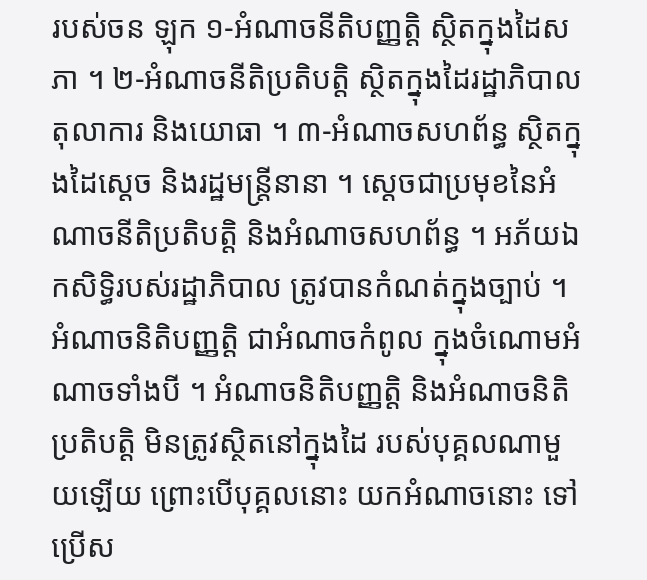របស់ចន ឡុក ១-អំណាចនីតិបញ្ញត្តិ ស្ថិតក្នុងដៃសភា ។ ២-អំណាចនីតិប្រតិបត្តិ ស្ថិតក្នុងដៃរដ្ឋាភិបាល តុលាការ និងយោធា ។ ៣-អំណាចសហព័ន្ធ ស្ថិតក្នុងដៃស្តេច និងរដ្ឋមន្រ្តីនានា ។ ស្តេចជាប្រមុខនៃអំណាចនីតិប្រតិបត្តិ និងអំណាចសហព័ន្ធ ។ អភ័យឯកសិទ្ធិរបស់រដ្ឋាភិបាល ត្រូវបានកំណត់ក្នុងច្បាប់ ។ អំណាចនិតិបញ្ញត្តិ ជាអំណាចកំពូល ក្នុងចំណោមអំណាចទាំងបី ។ អំណាចនិតិបញ្ញត្តិ និងអំណាចនិតិប្រតិបត្តិ មិនត្រូវស្ថិតនៅក្នុងដៃ របស់បុគ្គលណាមួយឡើយ ព្រោះបើបុគ្គលនោះ យកអំណាចនោះ ទៅប្រើស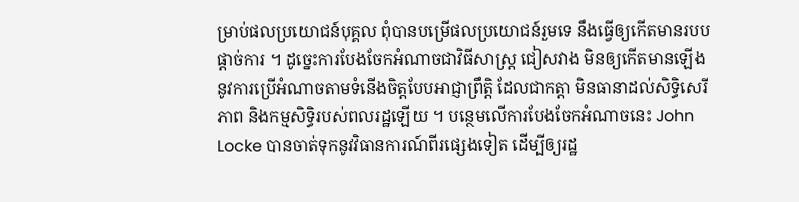ម្រាប់ផលប្រយោជន៍បុគ្គល ពុំបានបម្រើផលប្រយោជន៍រួមទេ នឹងធ្វើឲ្យកើតមានរបបផ្តាច់ការ ។ ដូច្នេះការបែងចែកអំណាចជាវិធីសាស្រ្ត ជៀសវាង មិនឲ្យកើតមានឡើង នូវការប្រើអំណាចតាមទំនើងចិត្តបែបអាជ្ញាព្រឹត្តិ ដែលជាកត្តា មិនធានាដល់សិទ្ធិសេរីភាព និងកម្មសិទ្ធិរបស់ពលរដ្ឋឡើយ ។ បន្ថេមលើការបែងចែកអំណាចនេះ John Locke បានចាត់ទុកនូវវិធានការណ៍ពីរផ្សេងទៀត ដើម្បីឲ្យរដ្ឋ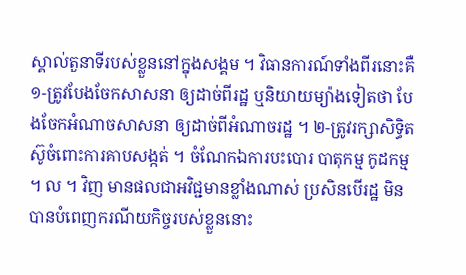ស្គាល់តួនាទីរបស់ខ្លួននៅក្នុងសង្គម ។ វិធានការណ៍ទាំងពីរនោះគឺ ១-ត្រូវបែងចែកសាសនា ឲ្យដាច់ពីរដ្ឋ ឬនិយាយម្យ៉ាងទៀតថា បែងចែកអំណាចសាសនា ឲ្យដាច់ពីអំណាចរដ្ឋ ។ ២-ត្រូវរក្សាសិទ្ធិតស៊ូចំពោះការគាបសង្កត់ ។ ចំណែកឯការបះបោរ បាតុកម្ម កូដកម្ម ។ ល ។ វិញ មានផលជាអវិជ្ជមានខ្លាំងណាស់ ប្រសិនបើរដ្ឋ មិនបានបំពេញករណីយកិច្ចរបស់ខ្លួននោះ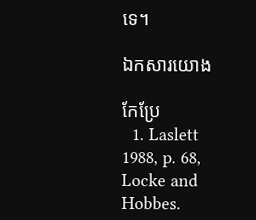ទេ។

ឯកសារយោង

កែប្រែ
  1. Laslett 1988, p. 68, Locke and Hobbes.